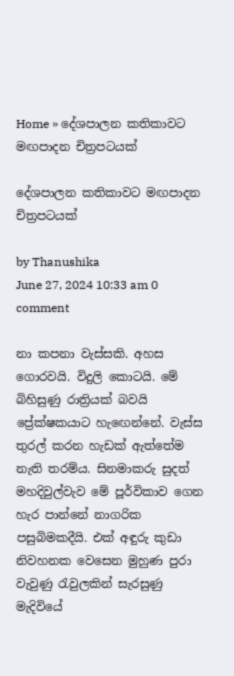Home » දේශපාලන කතිකාවට මඟපාදන චිත්‍රපටයක්

දේශපාලන කතිකාවට මඟපාදන චිත්‍රපටයක්

by Thanushika
June 27, 2024 10:33 am 0 comment

නා කපනා වැස්සකි. අහස ගොරවයි. විදුලි කොටයි. මේ බිහිසුණු රාත්‍රියක් බවයි ප්‍රේක්ෂකයාට හැඟෙන්නේ. වැස්ස තුරල් කරන හැඩක් ඇත්තේම නැති තරම්ය. සිනමාකරු සුදත් මහදිවුල්වැව මේ පූර්විකාව ගෙන හැර පාන්නේ නාගරික පසුබිමකදීයි. එක් අඳුරු කුඩා නිවහනක වෙසෙන මුහුණ පුරා වැවුණු රැවුලකින් සැරසුණු මැදිවියේ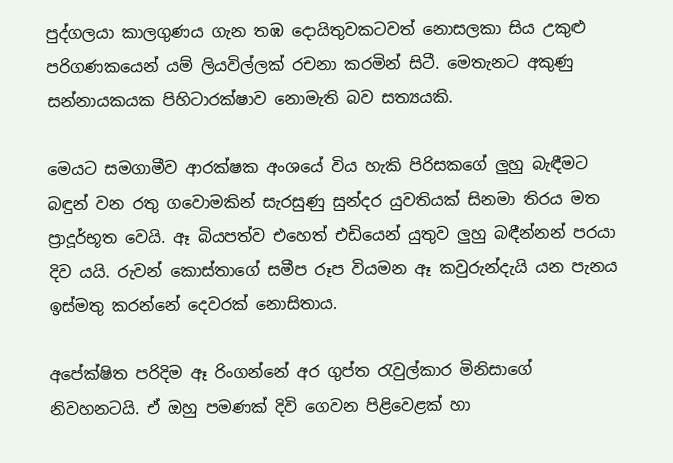පුද්ගලයා කාලගුණය ගැන තඹ දොයිතුවකටවත් නොසලකා සිය උකුළු පරිගණකයෙන් යම් ලියවිල්ලක් රචනා කරමින් සිටී. මෙතැනට අකුණු සන්නායකයක පිහිටාරක්ෂාව නොමැති බව සත්‍යයකි.

මෙයට සමගාමීව ආරක්ෂක අංශයේ විය හැකි පිරිසකගේ ලුහු බැඳීමට බඳුන් වන රතු ගවොමකින් සැරසුණු සුන්දර යුවතියක් සිනමා තිරය මත ප්‍රාදූර්භූත වෙයි. ඈ බියපත්ව එහෙත් එඩියෙන් යුතුව ලුහු බඳීන්නන් පරයා දිව යයි. රුවන් කොස්තාගේ සමීප රූප වියමන ඈ කවුරුන්දැයි යන පැනය ඉස්මතු කරන්නේ දෙවරක් නොසිතාය.

අපේක්ෂිත පරිදිම ඈ රිංගන්නේ අර ගුප්ත රැවුල්කාර මිනිසාගේ නිවහනටයි. ඒ ඔහු පමණක් දිවි ගෙවන පිළිවෙළක් හා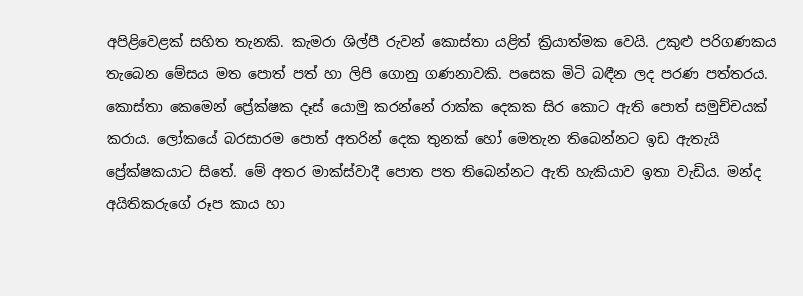අපිළිවෙළක් සහිත තැනකි. කැමරා ශිල්පී රුවන් කොස්තා යළිත් ක්‍රියාත්මක වෙයි. උකුළු පරිගණකය තැබෙන මේසය මත පොත් පත් හා ලිපි ගොනු ගණනාවකි. පසෙක මිටි බඳීන ලද පරණ පත්තරය. කොස්තා කෙමෙන් ප්‍රේක්ෂක දෑස් යොමු කරන්නේ රාක්ක දෙකක සිර කොට ඇති පොත් සමුච්චයක් කරාය. ලෝකයේ බරසාරම පොත් අතරින් දෙක තුනක් හෝ මෙතැන තිබෙන්නට ඉඩ ඇතැයි ප්‍රේක්ෂකයාට සිතේ. මේ අතර මාක්ස්වාදී පොත පත තිබෙන්නට ඇති හැකියාව ඉතා වැඩිය. මන්ද අයිතිකරුගේ රූප කාය හා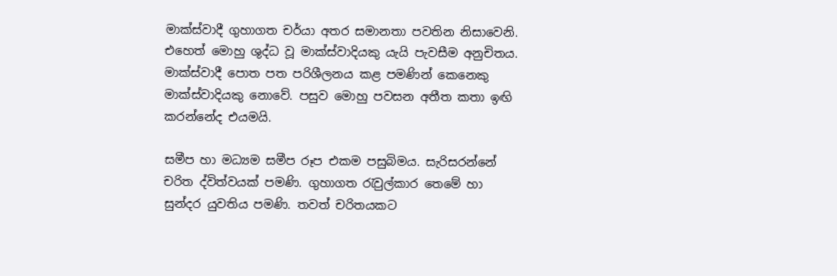මාක්ස්වාදී ගුහාගත චර්යා අතර සමානතා පවතින නිසාවෙනි. එහෙත් මොහු ශුද්ධ වූ මාක්ස්වාදියකු යැයි පැවසීම අනුචිතය. මාක්ස්වාදී පොත පත පරිශීලනය කළ පමණින් කෙනෙකු මාක්ස්වාදියකු නොවේ. පසුව මොහු පවසන අතීත කතා ඉඟි කරන්නේද එයමයි.

සමීප හා මධ්‍යම සමීප රූප එකම පසුබිමය. සැරිසරන්නේ චරිත ද්විත්වයක් පමණි. ගුහාගත රැවුල්කාර තෙමේ හා සුන්දර යුවතිය පමණි. තවත් චරිතයකට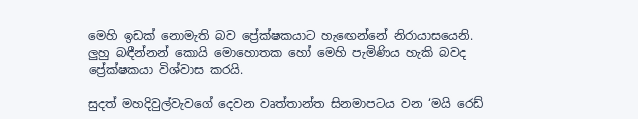මෙහි ඉඩක් නොමැති බව ප්‍රේක්ෂකයාට හැඟෙන්නේ නිරායාසයෙනි. ලුහු බඳීන්නන් කොයි මොහොතක හෝ මෙහි පැමිණිය හැකි බවද ප්‍රේක්ෂකයා විශ්වාස කරයි.

සුදත් මහදිවුල්වැවගේ දෙවන වෘත්තාන්ත සිනමාපටය වන ‘මයි රෙඩ්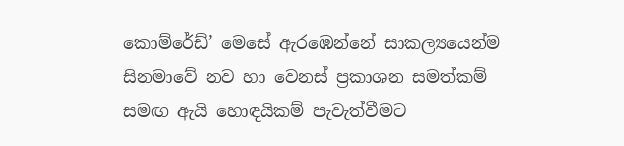කොම්රේඩ්’ මෙසේ ඇරඹෙන්නේ සාකල්‍යයෙන්ම සිනමාවේ නව හා වෙනස් ප්‍රකාශන සමත්කම් සමඟ ඇයි හොඳයිකම් පැවැත්වීමට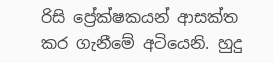රිසි ප්‍රේක්ෂකයන් ආසක්ත කර ගැනීමේ අටියෙනි. හුදු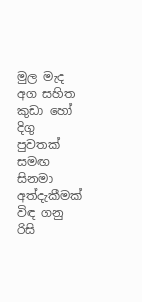මුල මැද අග සහිත කුඩා හෝ දිගු පුවතක් සමඟ සිනමා අත්දැකීමක් විඳ ගනු රිසි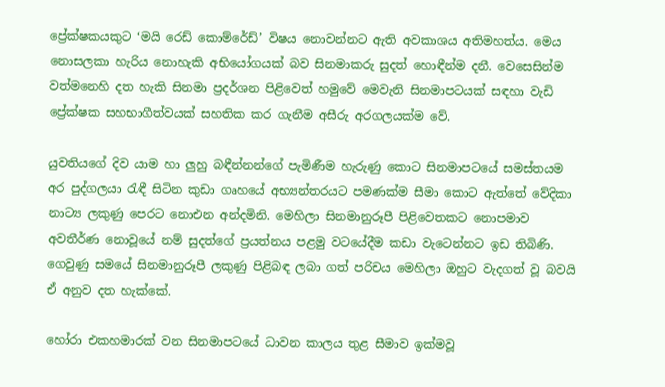ප්‍රේක්ෂකයකුට ‘මයි රෙඩ් කොම්රේඩ්’ විෂය නොවන්නට ඇති අවකාශය අතිමහත්ය. මෙය නොසලකා හැරිය නොහැකි අභියෝගයක් බව සිනමාකරු සුදත් හොඳීන්ම දනී. වෙසෙසින්ම වත්මනෙහි දත හැකි සිනමා ප්‍රදර්ශන පිළිවෙත් හමුවේ මෙවැනි සිනමාපටයක් සඳහා වැඩි ප්‍රේක්ෂක සහභාගීත්වයක් සහතික කර ගැනීම අසීරු අරගලයක්ම වේ.

යුවතියගේ දිව යාම හා ලුහු බඳීන්නන්ගේ පැමිණීම හැරුණු කොට සිනමාපටයේ සමස්තයම අර පුද්ගලයා රැඳී සිටින කුඩා ගෘහයේ අභ්‍යන්තරයට පමණක්ම සීමා කොට ඇත්තේ වේදිකා නාට්‍ය ලකුණු පෙරට නොඑන අන්දමිනි. මෙහිලා සිනමානුරූපී පිළිවෙතකට නොපමාව අවතීර්ණ නොවූයේ නම් සුදත්ගේ ප්‍රයත්නය පළමු වටයේදීම කඩා වැටෙන්නට ඉඩ තිබිණි. ගෙවුණු සමයේ සිනමානුරූපී ලකුණු පිළිබඳ ලබා ගත් පරිචය මෙහිලා ඔහුට වැදගත් වූ බවයි ඒ අනුව දත හැක්කේ.

හෝරා එකහමාරක් වන සිනමාපටයේ ධාවන කාලය තුළ සීමාව ඉක්මවූ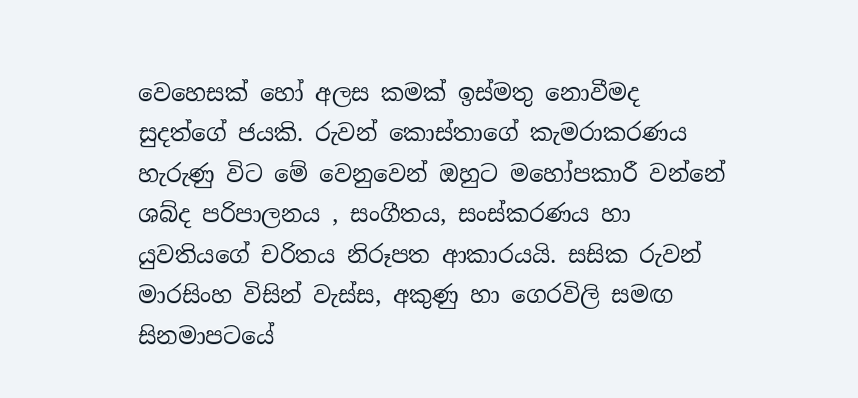වෙහෙසක් හෝ අලස කමක් ඉස්මතු නොවීමද සුදත්ගේ ජයකි. රුවන් කොස්තාගේ කැමරාකරණය හැරුණු විට මේ වෙනුවෙන් ඔහුට මහෝපකාරී වන්නේ ශබ්ද පරිපාලනය , සංගීතය, සංස්කරණය හා යුවතියගේ චරිතය නිරූපත ආකාරයයි. සසික රුවන් මාරසිංහ විසින් වැස්ස, අකුණු හා ගෙරවිලි සමඟ සිනමාපටයේ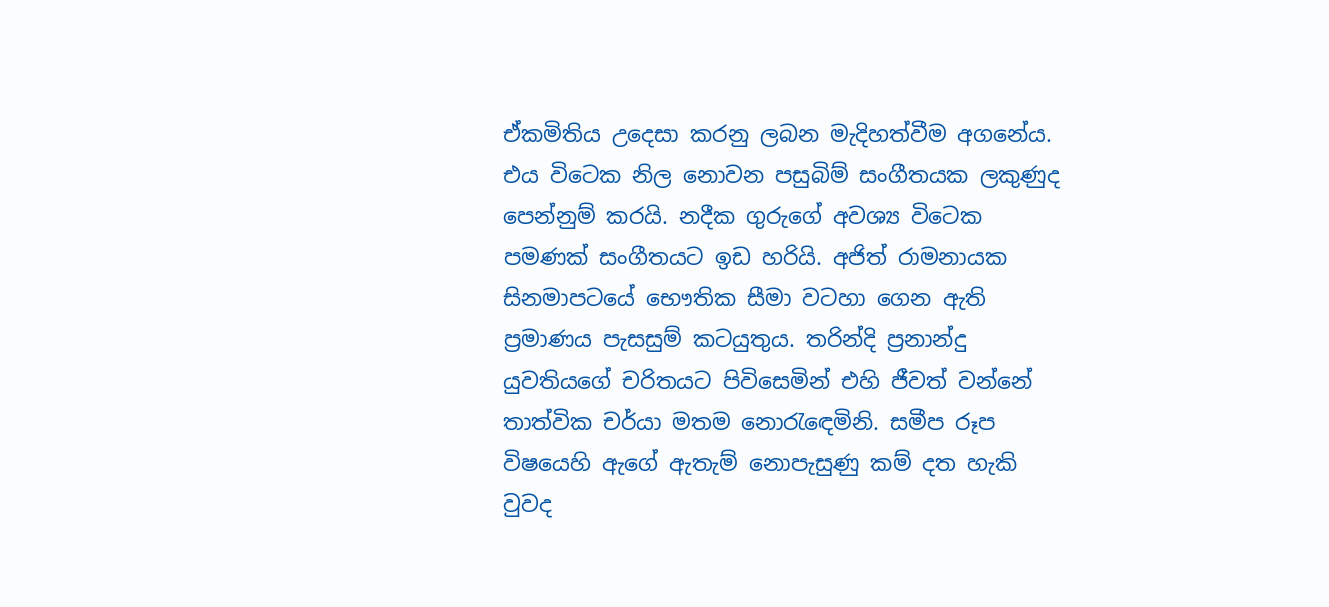ඒකමිතිය උදෙසා කරනු ලබන මැදිහත්වීම අගනේය. එය විටෙක නිල නොවන පසුබිම් සංගීතයක ලකුණුද පෙන්නුම් කරයි. නදීක ගුරුගේ අවශ්‍ය විටෙක පමණක් සංගීතයට ඉඩ හරියි. අජිත් රාමනායක සිනමාපටයේ භෞතික සීමා වටහා ගෙන ඇති ප්‍රමාණය පැසසුම් කටයුතුය. තරින්දි ප්‍රනාන්දු යුවතියගේ චරිතයට පිවිසෙමින් එහි ජීවත් වන්නේ තාත්වික චර්යා මතම නොරැඳෙමිනි. සමීප රූප විෂයෙහි ඇගේ ඇතැම් නොපැසුණු කම් දත හැකි වුවද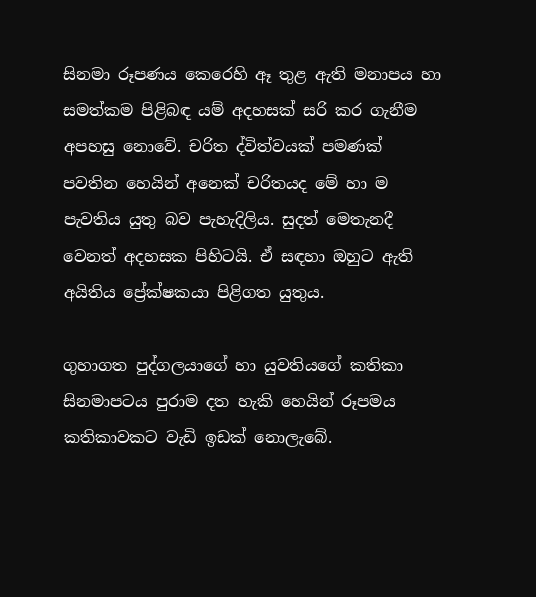සිනමා රූපණය කෙරෙහි ඈ තුළ ඇති මනාපය හා සමත්කම පිළිබඳ යම් අදහසක් සරි කර ගැනීම අපහසු නොවේ. චරිත ද්විත්වයක් පමණක් පවතින හෙයින් අනෙක් චරිතයද මේ හා ම පැවතිය යුතු බව පැහැදිලිය. සුදත් මෙතැනදී වෙනත් අදහසක පිහිටයි. ඒ සඳහා ඔහුට ඇති අයිතිය ප්‍රේක්ෂකයා පිළිගත යුතුය.

ගුහාගත පුද්ගලයාගේ හා යුවතියගේ කතිකා සිනමාපටය පුරාම දත හැකි හෙයින් රූපමය කතිකාවකට වැඩි ඉඩක් නොලැබේ.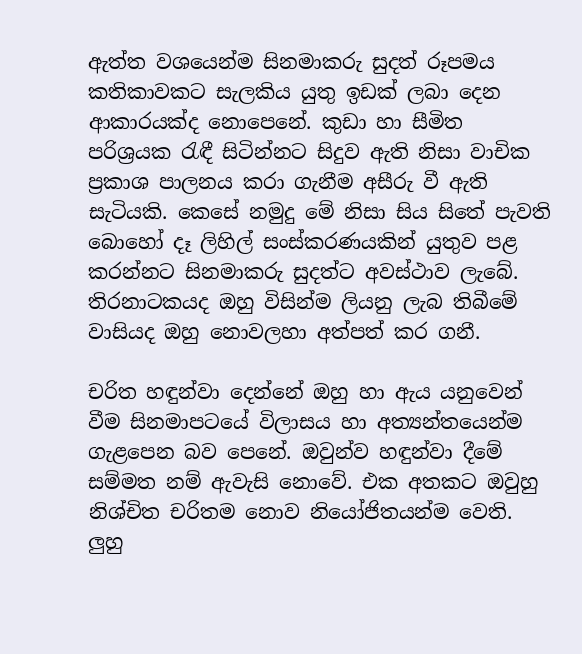ඇත්ත වශයෙන්ම සිනමාකරු සුදත් රූපමය කතිකාවකට සැලකිය යුතු ඉඩක් ලබා දෙන ආකාරයක්ද නොපෙනේ. කුඩා හා සීමිත පරිශ්‍රයක රැඳී සිටින්නට සිදුව ඇති නිසා වාචික ප්‍රකාශ පාලනය කරා ගැනීම අසීරු වී ඇති සැටියකි. කෙසේ නමුදු මේ නිසා සිය සිතේ පැවති බොහෝ දෑ ලිහිල් සංස්කරණයකින් යුතුව පළ කරන්නට සිනමාකරු සුදත්ට අවස්ථාව ලැබේ. තිරනාටකයද ඔහු විසින්ම ලියනු ලැබ තිබීමේ වාසියද ඔහු නොවලහා අත්පත් කර ගනී.

චරිත හඳුන්වා දෙන්නේ ඔහු හා ඇය යනුවෙන් වීම සිනමාපටයේ විලාසය හා අත්‍යන්තයෙන්ම ගැළපෙන බව පෙනේ. ඔවුන්ව හඳුන්වා දීමේ සම්මත නම් ඇවැසි නොවේ. එක අතකට ඔවුහු නිශ්චිත චරිතම නොව නියෝජිතයන්ම වෙති. ලුහු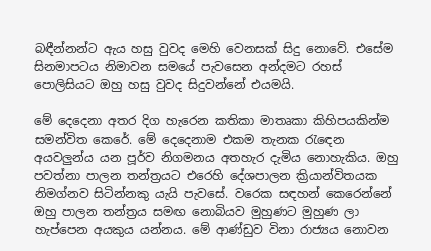බඳීන්නන්ට ඇය හසු වුවද මෙහි වෙනසක් සිදු නොවේ. එසේම සිනමාපටය නිමාවන සමයේ පැවසෙන අන්දමට රහස් පොලිසියට ඔහු හසු වුවද සිදුවන්නේ එයමයි.

මේ දෙදෙනා අතර දිග හැරෙන කතිකා මාතෘකා කිහිපයකින්ම සමන්විත කෙරේ. මේ දෙදෙනාම එකම තැනක රැඳෙන අයවලුන්ය යන පූර්ව නිගමනය අතහැර දැමිය නොහැකිය. ඔහු පවත්නා පාලන තන්ත්‍රයට එරෙහි දේශපාලන ක්‍රියාන්විතයක නිමග්නව සිටින්නකු යැයි පැවසේ. වරෙක සඳහන් කෙරෙන්නේ ඔහු පාලන තන්ත්‍රය සමඟ නොබියව මුහුණට මුහුණ ලා හැප්පෙන අයකුය යන්නය. මේ ආණ්ඩුව විනා රාජ්‍යය නොවන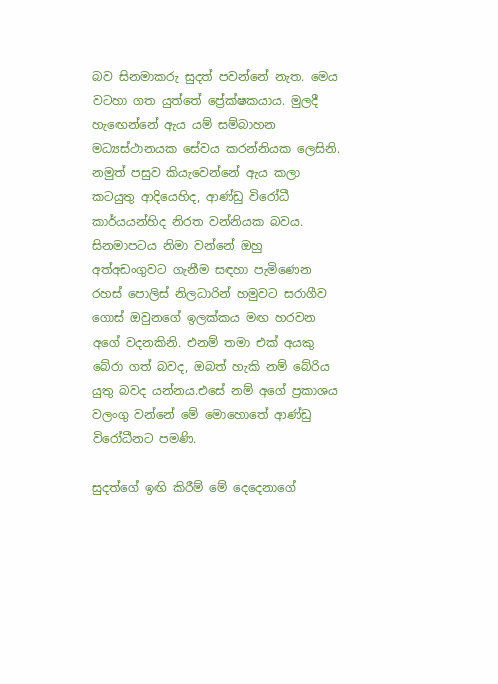බව සිනමාකරු සුදත් පවන්නේ නැත. මෙය වටහා ගත යුත්තේ ප්‍රේක්ෂකයාය. මුලදී හැඟෙන්නේ ඇය යම් සම්බාහන මධ්‍යස්ථානයක සේවය කරන්නියක ලෙසිනි. නමුත් පසුව කියැවෙන්නේ ඇය කලා කටයුතු ආදියෙහිද, ආණ්ඩු විරෝධී කාර්යයන්හිද නිරත වන්නියක බවය. සිනමාපටය නිමා වන්නේ ඔහු අත්අඩංගුවට ගැනීම සඳහා පැමිණෙන රහස් පොලිස් නිලධාරින් හමුවට සරාගීව ගොස් ඔවුනගේ ඉලක්කය මඟ හරවන අගේ වදනකිනි. එනම් තමා එක් අයකු බේරා ගත් බවද, ඔබත් හැකි නම් බේරිය යුතු බවද යන්නය.එසේ නම් අගේ ප්‍රකාශය වලංගු වන්නේ මේ මොහොතේ ආණ්ඩු විරෝධීනට පමණි.

සුදත්ගේ ඉඟි කිරීම් මේ දෙදෙනාගේ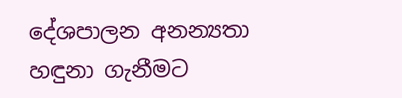දේශපාලන අනන්‍යතා හඳුනා ගැනීමට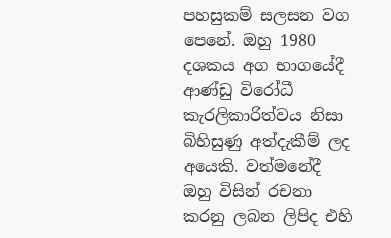පහසුකම් සලසන වග පෙනේ. ඔහු 1980 දශකය අග භාගයේදී ආණ්ඩු විරෝධී කැරලිකාරිත්වය නිසා බිහිසුණු අත්දැකීම් ලද අයෙකි. වත්මනේදී ඔහු විසින් රචනා කරනු ලබන ලිපිද එහි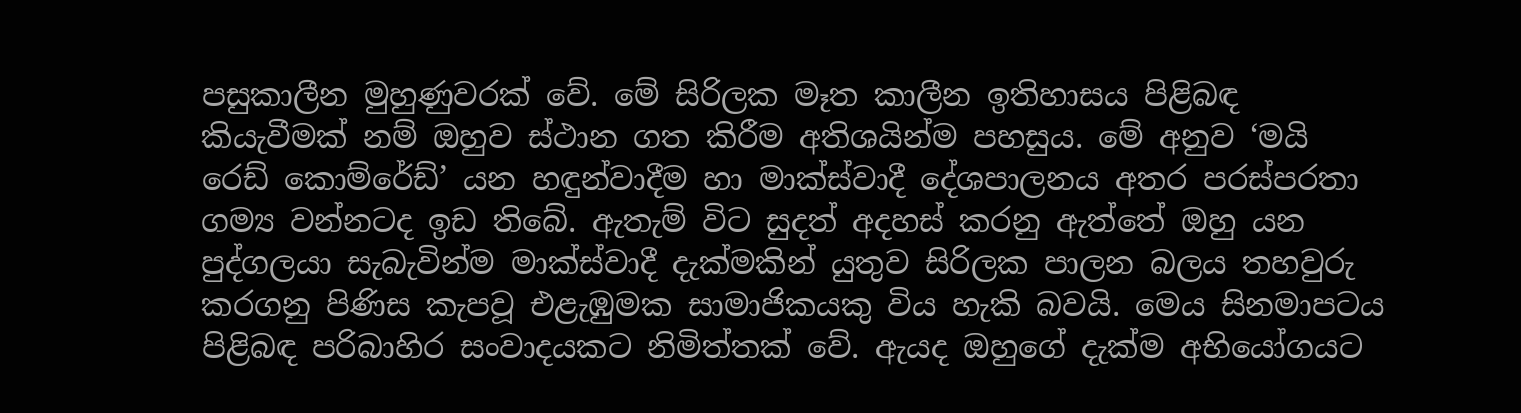පසුකාලීන මුහුණුවරක් වේ. මේ සිරිලක මෑත කාලීන ඉතිහාසය පිළිබඳ කියැවීමක් නම් ඔහුව ස්ථාන ගත කිරීම අතිශයින්ම පහසුය. මේ අනුව ‘මයි රෙඩ් කොම්රේඩ්’ යන හඳුන්වාදීම හා මාක්ස්වාදී දේශපාලනය අතර පරස්පරතා ගම්‍ය වන්නටද ඉඩ තිබේ. ඇතැම් විට සුදත් අදහස් කරනු ඇත්තේ ඔහු යන පුද්ගලයා සැබැවින්ම මාක්ස්වාදී දැක්මකින් යුතුව සිරිලක පාලන බලය තහවුරු කරගනු පිණිස කැපවූ එළැඹුමක සාමාජිකයකු විය හැකි බවයි. මෙය සිනමාපටය පිළිබඳ පරිබාහිර සංවාදයකට නිමිත්තක් වේ. ඇයද ඔහුගේ දැක්ම අභියෝගයට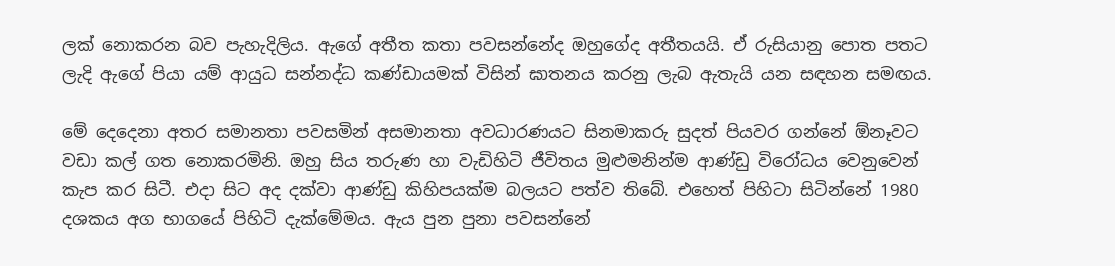ලක් නොකරන බව පැහැදිලිය. ඇගේ අතීත කතා පවසන්නේද ඔහුගේද අතීතයයි. ඒ රුසියානු පොත පතට ලැදි ඇගේ පියා යම් ආයුධ සන්නද්ධ කණ්ඩායමක් විසින් ඝාතනය කරනු ලැබ ඇතැයි යන සඳහන සමඟය.

මේ දෙදෙනා අතර සමානතා පවසමින් අසමානතා අවධාරණයට සිනමාකරු සුදත් පියවර ගන්නේ ඕනෑවට වඩා කල් ගත නොකරමිනි. ඔහු සිය තරුණ හා වැඩිහිටි ජීවිතය මුළුමනින්ම ආණ්ඩු විරෝධය වෙනුවෙන් කැප කර සිටී. එදා සිට අද දක්වා ආණ්ඩු කිහිපයක්ම බලයට පත්ව තිබේ. එහෙත් පිහිටා සිටින්නේ 1980 දශකය අග භාගයේ පිහිටි දැක්මේමය. ඇය පුන පුනා පවසන්නේ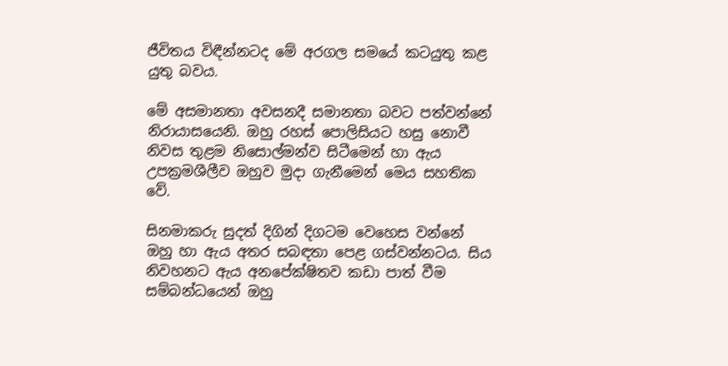ජීවිතය විඳීන්නටද මේ අරගල සමයේ කටයුතු කළ යුතු බවය.

මේ අසමානතා අවසනදී සමානතා බවට පත්වන්නේ නිරායාසයෙනි. ඔහු රහස් පොලිසියට හසු නොවී නිවස තුළම නිසොල්මන්ව සිටීමෙන් හා ඇය උපක්‍රමශීලීව ඔහුව මුදා ගැනීමෙන් මෙය සහතික වේ.

සිනමාකරු සුදත් දිගින් දිගටම වෙහෙස වන්නේ ඔහු හා ඇය අතර සබඳතා පෙළ ගස්වන්නටය. සිය නිවහනට ඇය අනපේක්ෂිතව කඩා පාත් වීම සම්බන්ධයෙන් ඔහු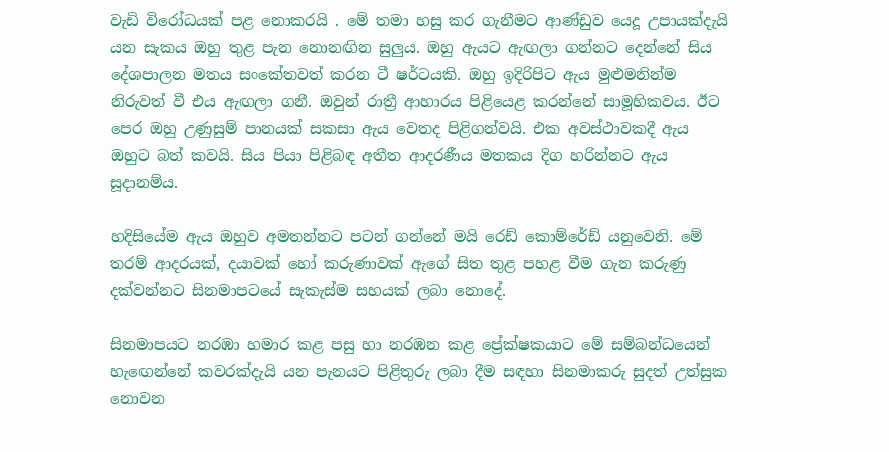වැඩි විරෝධයක් පළ නොකරයි . මේ තමා හසු කර ගැනීමට ආණ්ඩුව යෙදූ උපායක්දැයි යන සැකය ඔහු තුළ පැන නොනඟින සුලුය. ඔහු ඇයට ඇඟලා ගන්නට දෙන්නේ සිය දේශපාලන මතය සංකේතවත් කරන ටී ෂර්ටයකි. ඔහු ඉදිරිපිට ඇය මුළුමනින්ම නිරුවත් වී එය ඇඟලා ගනී. ඔවුන් රාත්‍රී ආහාරය පිළියෙළ කරන්නේ සාමූහිකවය. ඊට පෙර ඔහු උණුසුම් පානයක් සකසා ඇය වෙතද පිළිගන්වයි. එක අවස්ථාවකදී ඇය ඔහුට බත් කවයි. සිය පියා පිළිබඳ අතීත ආදරණීය මතකය දිග හරින්නට ඇය සූදානම්ය.

හදිසියේම ඇය ඔහුව අමතන්නට පටන් ගන්නේ මයි රෙඩ් කොම්රේඩ් යනුවෙනි. මේ තරම් ආදරයක්, දයාවක් හෝ කරුණාවක් ඇගේ සිත තුළ පහළ වීම ගැන කරුණු දක්වන්නට සිනමාපටයේ සැකැස්ම සහයක් ලබා නොදේ.

සිනමාපයට නරඹා හමාර කළ පසු හා නරඹන කළ ප්‍රේක්ෂකයාට මේ සම්බන්ධයෙන් හැඟෙන්නේ කවරක්දැයි යන පැනයට පිළිතුරු ලබා දීම සඳහා සිනමාකරු සුදත් උත්සුක නොවන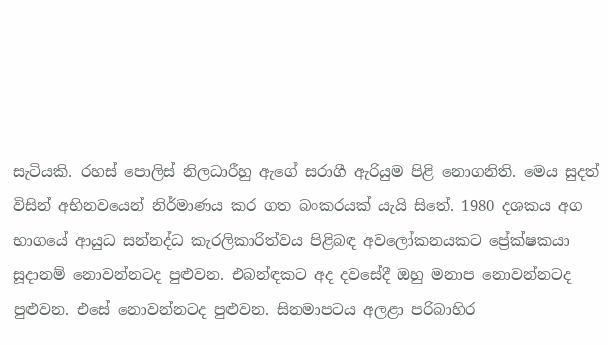සැටියකි. රහස් පොලිස් නිලධාරීහු ඇගේ සරාගී ඇරියුම පිළි නොගනිති. මෙය සුදත් විසින් අභිනවයෙන් නිර්මාණය කර ගත බංකරයක් යැයි සිතේ. 1980 දශකය අග භාගයේ ආයුධ සන්නද්ධ කැරලිකාරිත්වය පිළිබඳ අවලෝකනයකට ප්‍රේක්ෂකයා සූදානම් නොවන්නටද පුළුවන. එබන්ඳකට අද දවසේදී ඔහු මනාප නොවන්නටද පුළුවන. එසේ නොවන්නටද පුළුවන. සිනමාපටය අලළා පරිබාහිර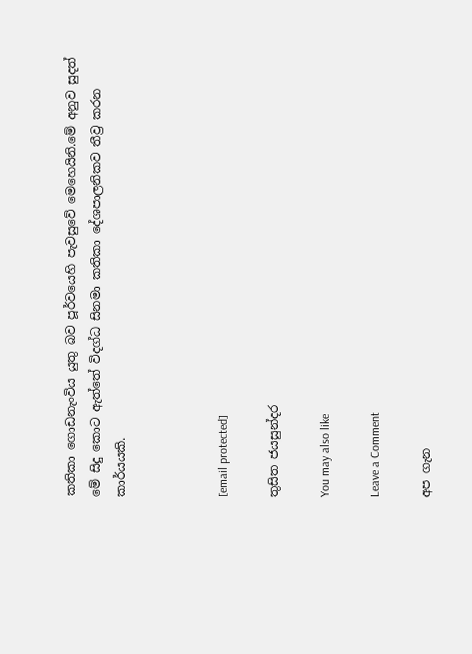කතිකා ගොඩනැංවිය යුතු බව පූර්වයෙහි පැවසුවේ මෙහෙයිනි.මේ අනුව සුදත් මේ සිදු කොට ඇත්තේ විදග්ධ සිනමා කතිකා දේශපාලනිකව තීව්‍ර කරන කාර්යයකි.



[email protected]

තුසිත ජයසුන්දර

You may also like

Leave a Comment

අප ගැන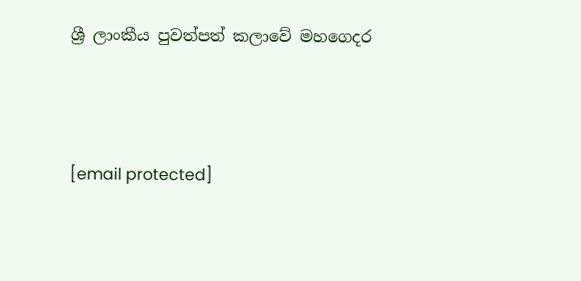ශ්‍රී ලාංකීය පුවත්පත් කලාවේ මහගෙදර



[email protected]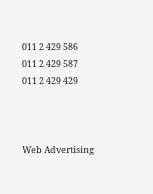011 2 429 586
011 2 429 587
011 2 429 429



Web Advertising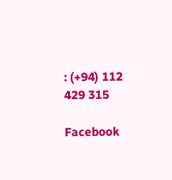: (+94) 112 429 315

Facebook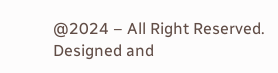@2024 – All Right Reserved. Designed and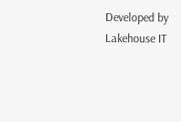Developed by Lakehouse IT